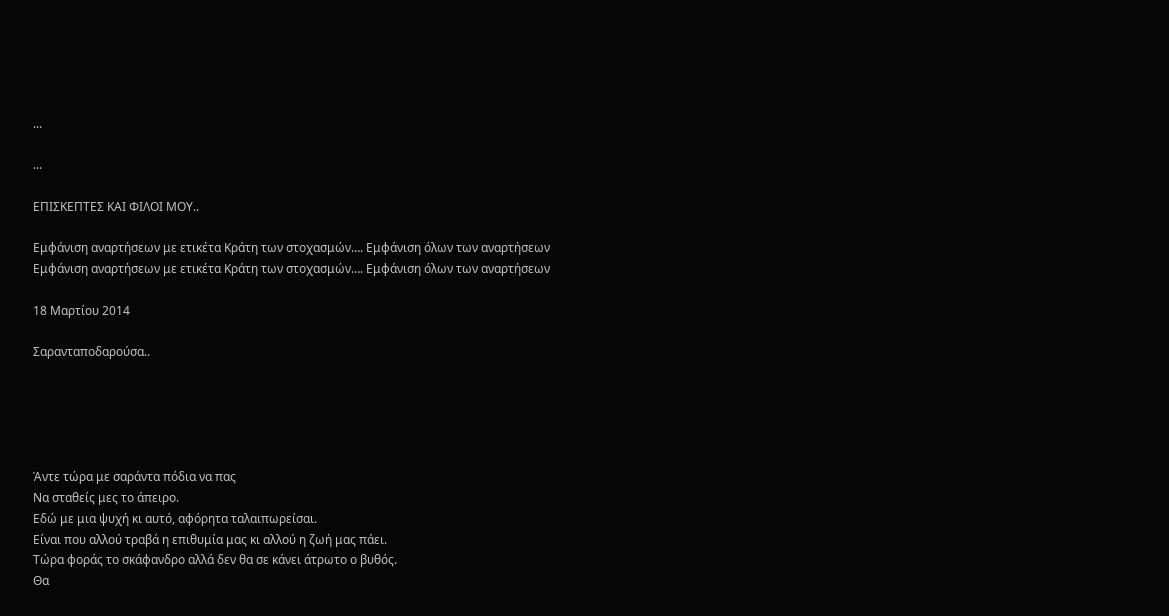...

...

ΕΠΙΣΚΕΠΤΕΣ ΚΑΙ ΦΙΛΟΙ ΜΟΥ..

Εμφάνιση αναρτήσεων με ετικέτα Κράτη των στοχασμών…. Εμφάνιση όλων των αναρτήσεων
Εμφάνιση αναρτήσεων με ετικέτα Κράτη των στοχασμών…. Εμφάνιση όλων των αναρτήσεων

18 Μαρτίου 2014

Σαρανταποδαρούσα..





Άντε τώρα με σαράντα πόδια να πας
Να σταθείς μες το άπειρο.
Εδώ με μια ψυχή κι αυτό, αφόρητα ταλαιπωρείσαι.
Είναι που αλλού τραβά η επιθυμία μας κι αλλού η ζωή μας πάει.
Τώρα φοράς το σκάφανδρο αλλά δεν θα σε κάνει άτρωτο ο βυθός.
Θα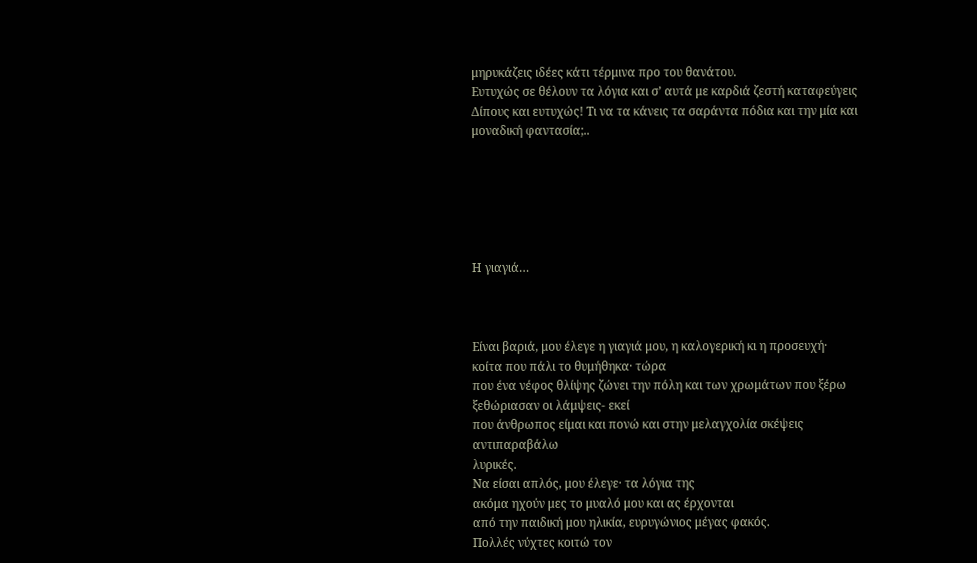μηρυκάζεις ιδέες κάτι τέρμινα προ του θανάτου.
Ευτυχώς σε θέλουν τα λόγια και σ’ αυτά με καρδιά ζεστή καταφεύγεις
Δίπους και ευτυχώς! Τι να τα κάνεις τα σαράντα πόδια και την μία και μοναδική φαντασία;..






Η γιαγιά…



Είναι βαριά, μου έλεγε η γιαγιά μου, η καλογερική κι η προσευχή·
κοίτα που πάλι το θυμήθηκα· τώρα
που ένα νέφος θλίψης ζώνει την πόλη και των χρωμάτων που ξέρω ξεθώριασαν οι λάμψεις- εκεί
που άνθρωπος είμαι και πονώ και στην μελαγχολία σκέψεις αντιπαραβάλω
λυρικές.
Να είσαι απλός, μου έλεγε· τα λόγια της
ακόμα ηχούν μες το μυαλό μου και ας έρχονται
από την παιδική μου ηλικία, ευρυγώνιος μέγας φακός.
Πολλές νύχτες κοιτώ τον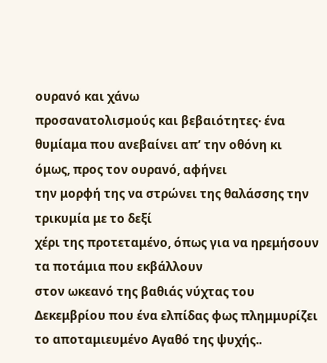ουρανό και χάνω
προσανατολισμούς και βεβαιότητες· ένα
θυμίαμα που ανεβαίνει απ’ την οθόνη κι όμως, προς τον ουρανό, αφήνει
την μορφή της να στρώνει της θαλάσσης την τρικυμία με το δεξί
χέρι της προτεταμένο, όπως για να ηρεμήσουν τα ποτάμια που εκβάλλουν
στον ωκεανό της βαθιάς νύχτας του Δεκεμβρίου που ένα ελπίδας φως πλημμυρίζει
το αποταμιευμένο Αγαθό της ψυχής..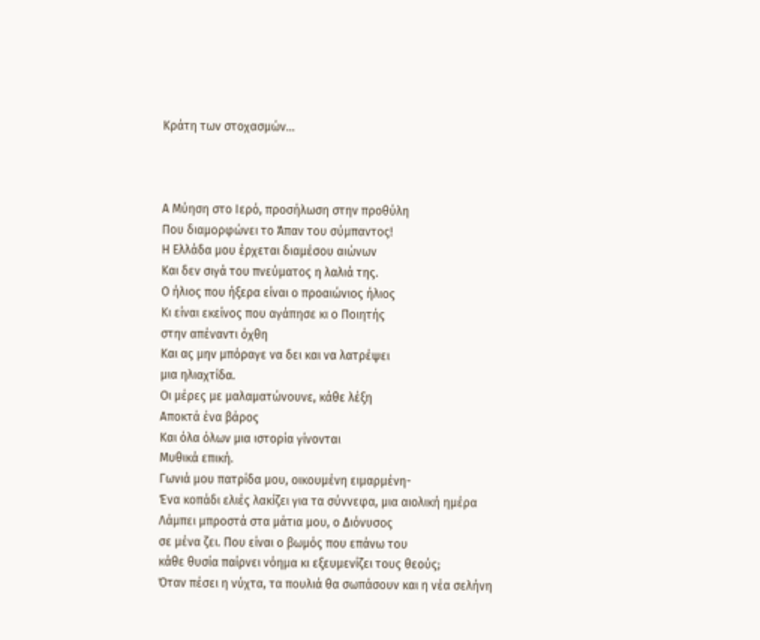Κράτη των στοχασμών…



Α Μύηση στο Ιερό, προσήλωση στην προθύλη
Που διαμορφώνει το Άπαν του σύμπαντος!
Η Ελλάδα μου έρχεται διαμέσου αιώνων
Και δεν σιγά του πνεύματος η λαλιά της.
Ο ήλιος που ήξερα είναι ο προαιώνιος ήλιος
Κι είναι εκείνος που αγάπησε κι ο Ποιητής
στην απέναντι όχθη
Και ας μην μπόραγε να δει και να λατρέψει
μια ηλιαχτίδα.
Οι μέρες με μαλαματώνουνε, κάθε λέξη
Αποκτά ένα βάρος
Και όλα όλων μια ιστορία γίνονται
Μυθικά επική.
Γωνιά μου πατρίδα μου, οικουμένη ειμαρμένη-
Ένα κοπάδι ελιές λακίζει για τα σύννεφα, μια αιολική ημέρα
Λάμπει μπροστά στα μάτια μου, ο Διόνυσος
σε μένα ζει. Που είναι ο βωμός που επάνω του
κάθε θυσία παίρνει νόημα κι εξευμενίζει τους θεούς;
Όταν πέσει η νύχτα, τα πουλιά θα σωπάσουν και η νέα σελήνη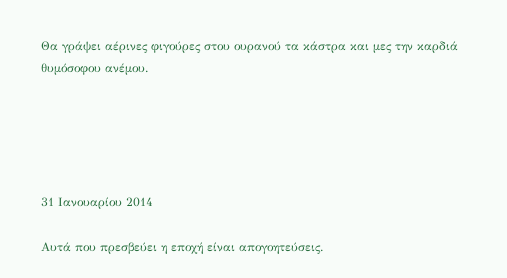Θα γράψει αέρινες φιγούρες στου ουρανού τα κάστρα και μες την καρδιά
θυμόσοφου ανέμου.





31 Ιανουαρίου 2014

Αυτά που πρεσβεύει η εποχή είναι απογοητεύσεις.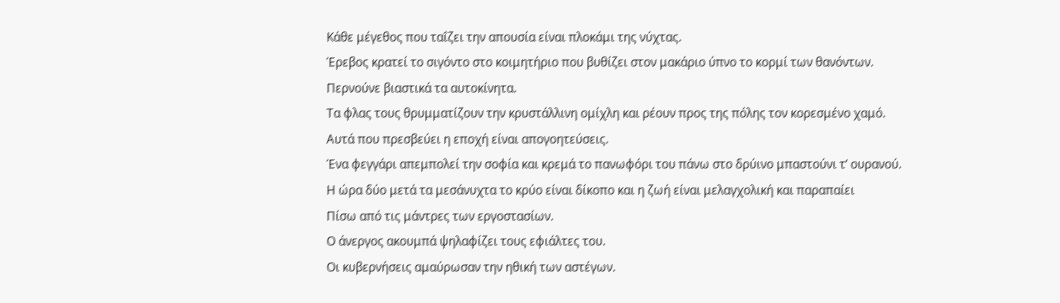Κάθε μέγεθος που ταΐζει την απουσία είναι πλοκάμι της νύχτας.
Έρεβος κρατεί το σιγόντο στο κοιμητήριο που βυθίζει στον μακάριο ύπνο το κορμί των θανόντων.
Περνούνε βιαστικά τα αυτοκίνητα.
Τα φλας τους θρυμματίζουν την κρυστάλλινη ομίχλη και ρέουν προς της πόλης τον κορεσμένο χαμό.
Αυτά που πρεσβεύει η εποχή είναι απογοητεύσεις.
Ένα φεγγάρι απεμπολεί την σοφία και κρεμά το πανωφόρι του πάνω στο δρύινο μπαστούνι τ’ ουρανού.
Η ώρα δύο μετά τα μεσάνυχτα το κρύο είναι δίκοπο και η ζωή είναι μελαγχολική και παραπαίει
Πίσω από τις μάντρες των εργοστασίων.
Ο άνεργος ακουμπά ψηλαφίζει τους εφιάλτες του.
Οι κυβερνήσεις αμαύρωσαν την ηθική των αστέγων.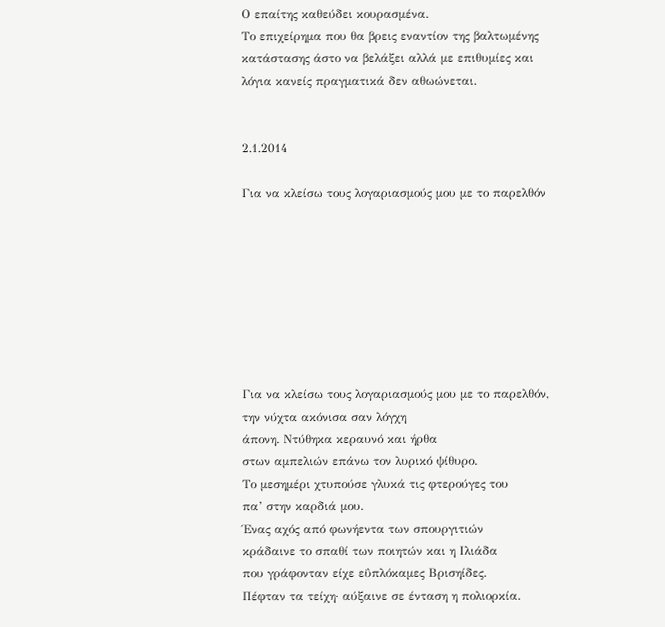Ο επαίτης καθεύδει κουρασμένα.
Το επιχείρημα που θα βρεις εναντίον της βαλτωμένης κατάστασης άστο να βελάξει αλλά με επιθυμίες και λόγια κανείς πραγματικά δεν αθωώνεται.


2.1.2014

Για να κλείσω τους λογαριασμούς μου με το παρελθόν








Για να κλείσω τους λογαριασμούς μου με το παρελθόν,
την νύχτα ακόνισα σαν λόγχη
άπονη. Ντύθηκα κεραυνό και ήρθα
στων αμπελιών επάνω τον λυρικό ψίθυρο.
Το μεσημέρι χτυπούσε γλυκά τις φτερούγες του
πα’ στην καρδιά μου.
Ένας αχός από φωνήεντα των σπουργιτιών
κράδαινε το σπαθί των ποιητών και η Ιλιάδα
που γράφονταν είχε εΰπλόκαμες Βρισηίδες.
Πέφταν τα τείχη· αύξαινε σε ένταση η πολιορκία.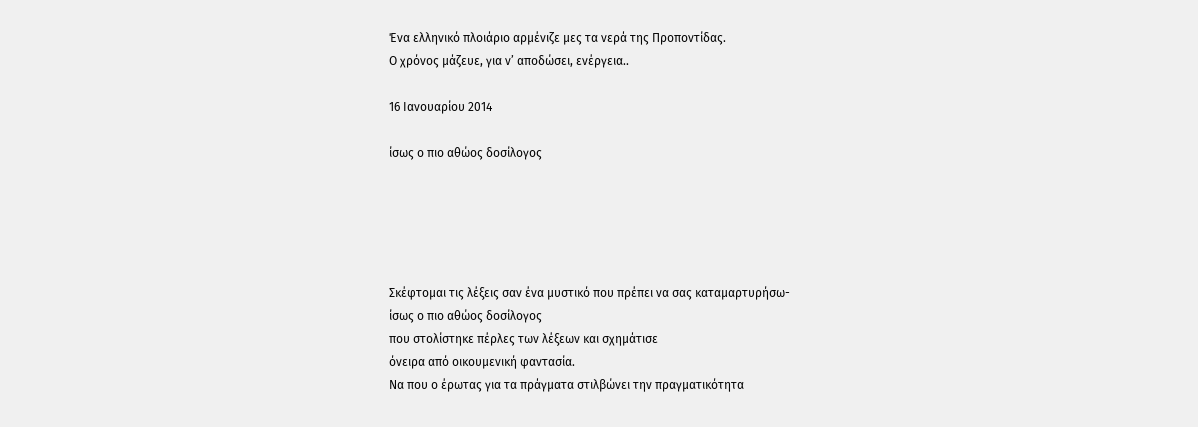Ένα ελληνικό πλοιάριο αρμένιζε μες τα νερά της Προποντίδας.
Ο χρόνος μάζευε, για ν’ αποδώσει, ενέργεια..

16 Ιανουαρίου 2014

ίσως ο πιο αθώος δοσίλογος





Σκέφτομαι τις λέξεις σαν ένα μυστικό που πρέπει να σας καταμαρτυρήσω-
ίσως ο πιο αθώος δοσίλογος
που στολίστηκε πέρλες των λέξεων και σχημάτισε
όνειρα από οικουμενική φαντασία.
Να που ο έρωτας για τα πράγματα στιλβώνει την πραγματικότητα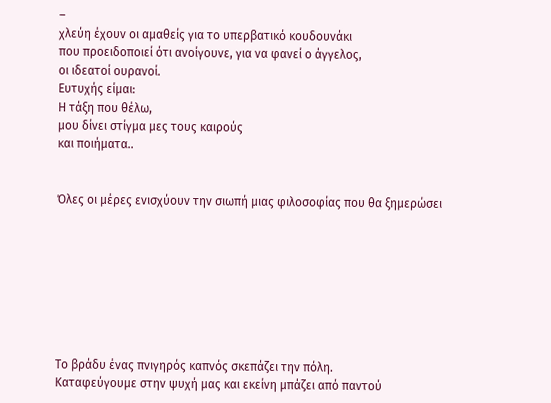–
χλεύη έχουν οι αμαθείς για το υπερβατικό κουδουνάκι
που προειδοποιεί ότι ανοίγουνε, για να φανεί ο άγγελος,
οι ιδεατοί ουρανοί.
Ευτυχής είμαι:
Η τάξη που θέλω,
μου δίνει στίγμα μες τους καιρούς
και ποιήματα..


Όλες οι μέρες ενισχύουν την σιωπή μιας φιλοσοφίας που θα ξημερώσει








Το βράδυ ένας πνιγηρός καπνός σκεπάζει την πόλη.
Καταφεύγουμε στην ψυχή μας και εκείνη μπάζει από παντού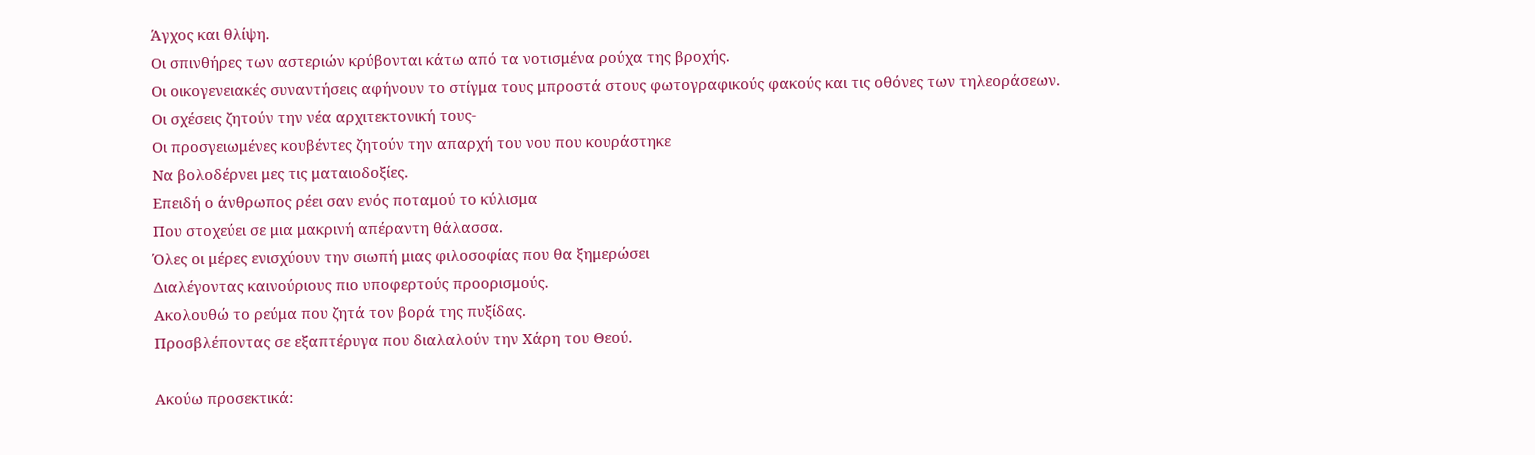Άγχος και θλίψη.
Οι σπινθήρες των αστεριών κρύβονται κάτω από τα νοτισμένα ρούχα της βροχής.
Οι οικογενειακές συναντήσεις αφήνουν το στίγμα τους μπροστά στους φωτογραφικούς φακούς και τις οθόνες των τηλεοράσεων.
Οι σχέσεις ζητούν την νέα αρχιτεκτονική τους-
Οι προσγειωμένες κουβέντες ζητούν την απαρχή του νου που κουράστηκε
Να βολοδέρνει μες τις ματαιοδοξίες.
Επειδή ο άνθρωπος ρέει σαν ενός ποταμού το κύλισμα
Που στοχεύει σε μια μακρινή απέραντη θάλασσα.
Όλες οι μέρες ενισχύουν την σιωπή μιας φιλοσοφίας που θα ξημερώσει
Διαλέγοντας καινούριους πιο υποφερτούς προορισμούς.
Ακολουθώ το ρεύμα που ζητά τον βορά της πυξίδας.
Προσβλέποντας σε εξαπτέρυγα που διαλαλούν την Χάρη του Θεού.

Ακούω προσεκτικά: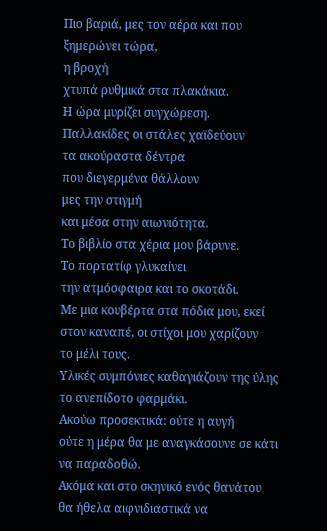Πιο βαριά, μες τον αέρα και που ξημερώνει τώρα,
η βροχή
χτυπά ρυθμικά στα πλακάκια.
Η ώρα μυρίζει συγχώρεση.
Παλλακίδες οι στάλες χαϊδεύουν
τα ακούραστα δέντρα
που διεγερμένα θάλλουν
μες την στιγμή
και μέσα στην αιωνιότητα.
Το βιβλίο στα χέρια μου βάρυνε.
Το πορτατίφ γλυκαίνει
την ατμόσφαιρα και το σκοτάδι.
Με μια κουβέρτα στα πόδια μου, εκεί
στον καναπέ, οι στίχοι μου χαρίζουν
το μέλι τους.
Υλικές συμπόνιες καθαγιάζουν της ύλης το ανεπίδοτο φαρμάκι.
Ακούω προσεκτικά: ούτε η αυγή
ούτε η μέρα θα με αναγκάσουνε σε κάτι να παραδοθώ.
Ακόμα και στο σκηνικό ενός θανάτου
θα ήθελα αιφνιδιαστικά να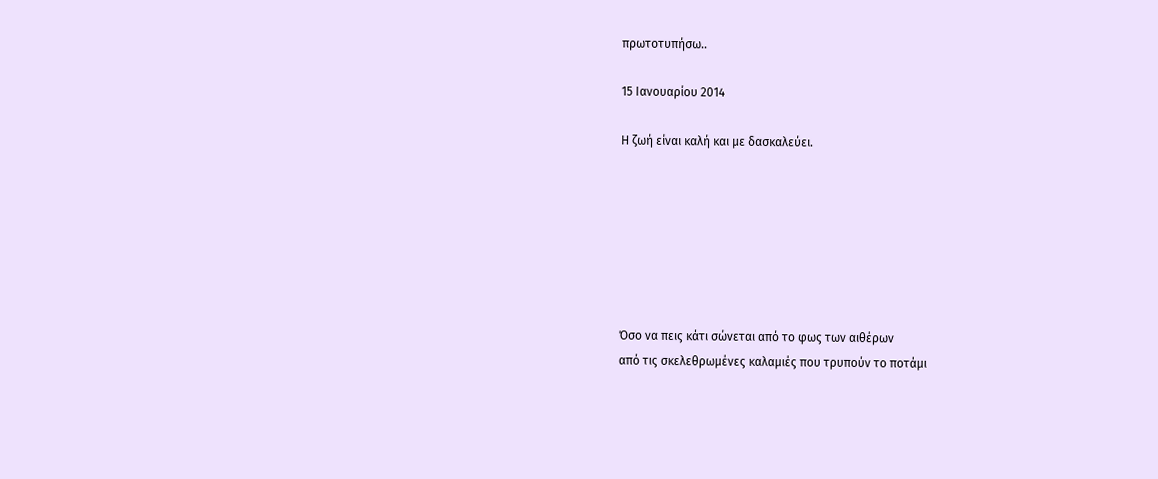πρωτοτυπήσω..

15 Ιανουαρίου 2014

Η ζωή είναι καλή και με δασκαλεύει.







Όσο να πεις κάτι σώνεται από το φως των αιθέρων
από τις σκελεθρωμένες καλαμιές που τρυπούν το ποτάμι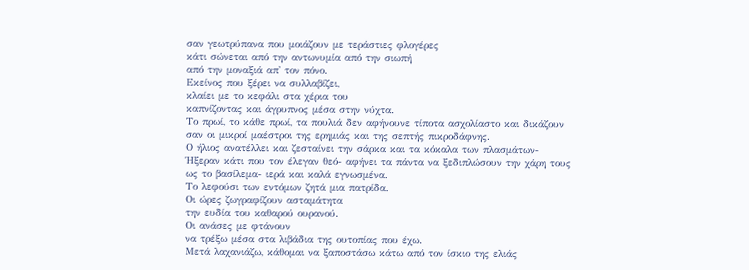σαν γεωτρύπανα που μοιάζουν με τεράστιες φλογέρες
κάτι σώνεται από την αντωνυμία από την σιωπή
από την μοναξιά απ' τον πόνο.
Εκείνος που ξέρει να συλλαβίζει,
κλαίει με το κεφάλι στα χέρια του
καπνίζοντας και άγρυπνος μέσα στην νύχτα.
Το πρωί, το κάθε πρωί, τα πουλιά δεν αφήνουνε τίποτα ασχολίαστο και δικάζουν
σαν οι μικροί μαέστροι της ερημιάς και της σεπτής πικροδάφνης.
Ο ήλιος ανατέλλει και ζεσταίνει την σάρκα και τα κόκαλα των πλασμάτων-
Ήξεραν κάτι που τον έλεγαν θεό- αφήνει τα πάντα να ξεδιπλώσουν την χάρη τους
ως το βασίλεμα- ιερά και καλά εγνωσμένα.
Το λεφούσι των εντόμων ζητά μια πατρίδα.
Οι ώρες ζωγραφίζουν ασταμάτητα
την ευδία του καθαρού ουρανού.
Οι ανάσες με φτάνουν
να τρέξω μέσα στα λιβάδια της ουτοπίας που έχω.
Μετά λαχανιάζω, κάθομαι να ξαποστάσω κάτω από τον ίσκιο της ελιάς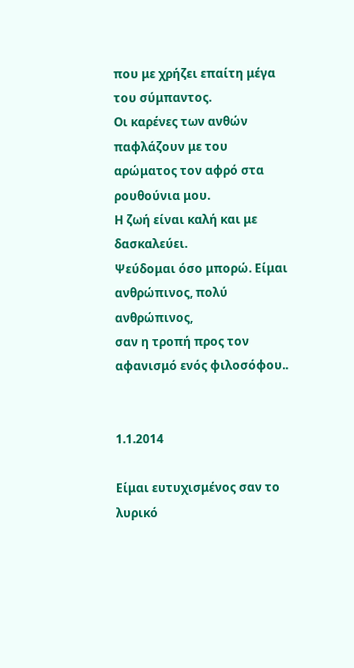που με χρήζει επαίτη μέγα του σύμπαντος.
Οι καρένες των ανθών παφλάζουν με του αρώματος τον αφρό στα ρουθούνια μου.
Η ζωή είναι καλή και με δασκαλεύει.
Ψεύδομαι όσο μπορώ. Είμαι ανθρώπινος, πολύ ανθρώπινος,
σαν η τροπή προς τον αφανισμό ενός φιλοσόφου..


1.1.2014

Είμαι ευτυχισμένος σαν το λυρικό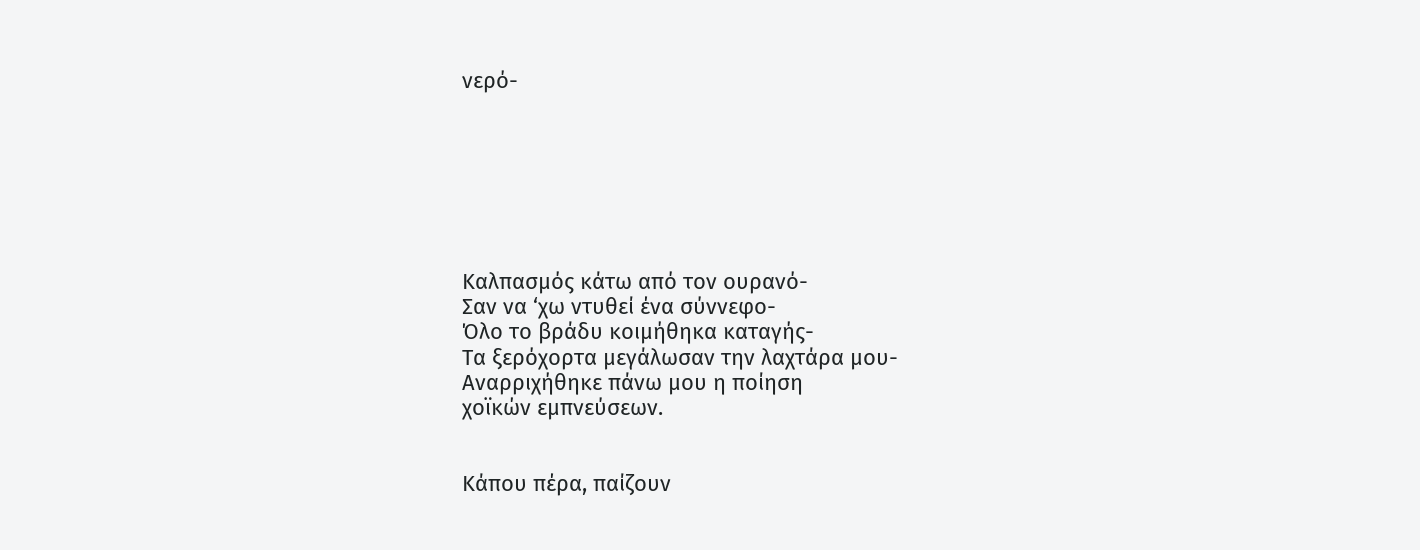νερό-







Καλπασμός κάτω από τον ουρανό-
Σαν να ‘χω ντυθεί ένα σύννεφο-
Όλο το βράδυ κοιμήθηκα καταγής-
Τα ξερόχορτα μεγάλωσαν την λαχτάρα μου-
Αναρριχήθηκε πάνω μου η ποίηση
χοϊκών εμπνεύσεων.


Κάπου πέρα, παίζουν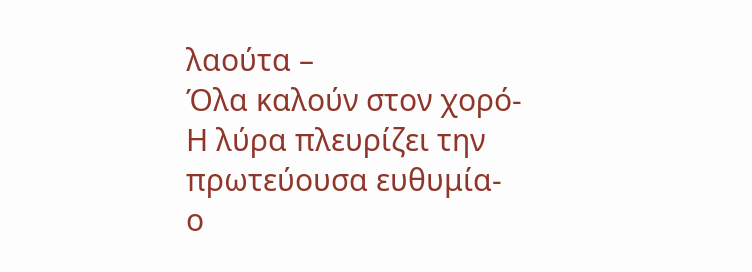λαούτα –
Όλα καλούν στον χορό-
Η λύρα πλευρίζει την πρωτεύουσα ευθυμία-
ο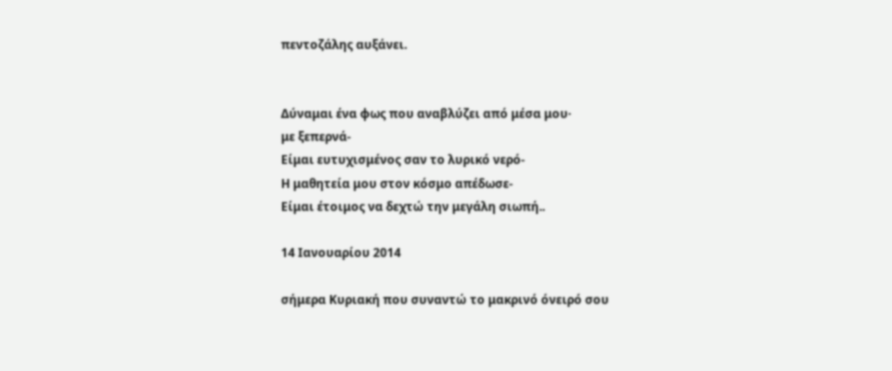πεντοζάλης αυξάνει.


Δύναμαι ένα φως που αναβλύζει από μέσα μου·
με ξεπερνά-
Είμαι ευτυχισμένος σαν το λυρικό νερό-
Η μαθητεία μου στον κόσμο απέδωσε-
Είμαι έτοιμος να δεχτώ την μεγάλη σιωπή..

14 Ιανουαρίου 2014

σήμερα Κυριακή που συναντώ το μακρινό όνειρό σου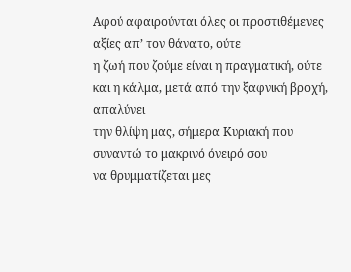Αφού αφαιρούνται όλες οι προστιθέμενες αξίες απ’ τον θάνατο, ούτε
η ζωή που ζούμε είναι η πραγματική, ούτε
και η κάλμα, μετά από την ξαφνική βροχή, απαλύνει
την θλίψη μας, σήμερα Κυριακή που συναντώ το μακρινό όνειρό σου
να θρυμματίζεται μες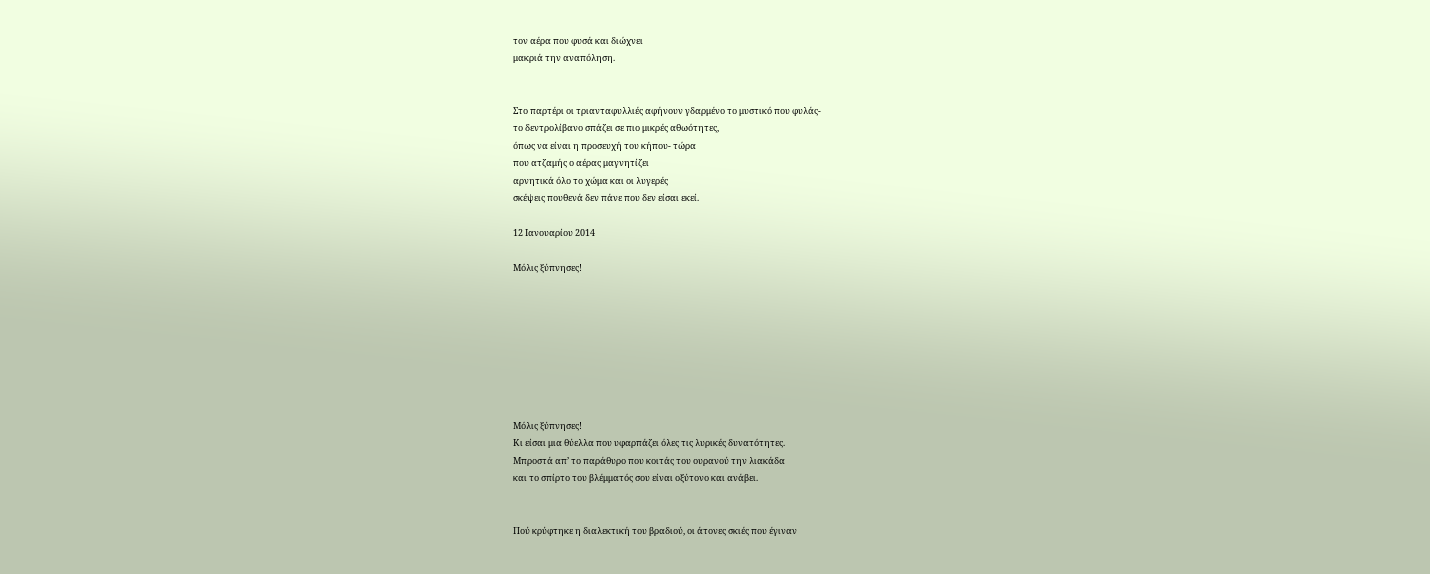τον αέρα που φυσά και διώχνει
μακριά την αναπόληση.


Στο παρτέρι οι τριανταφυλλιές αφήνουν γδαρμένο το μυστικό που φυλάς-
το δεντρολίβανο σπάζει σε πιο μικρές αθωότητες,
όπως να είναι η προσευχή του κήπου- τώρα
που ατζαμής ο αέρας μαγνητίζει
αρνητικά όλο το χώμα και οι λυγερές
σκέψεις πουθενά δεν πάνε που δεν είσαι εκεί.

12 Ιανουαρίου 2014

Μόλις ξύπνησες!








Μόλις ξύπνησες!
Κι είσαι μια θύελλα που υφαρπάζει όλες τις λυρικές δυνατότητες.
Μπροστά απ’ το παράθυρο που κοιτάς του ουρανού την λιακάδα
και το σπίρτο του βλέμματός σου είναι οξύτονο και ανάβει.


Πού κρύφτηκε η διαλεκτική του βραδιού, οι άτονες σκιές που έγιναν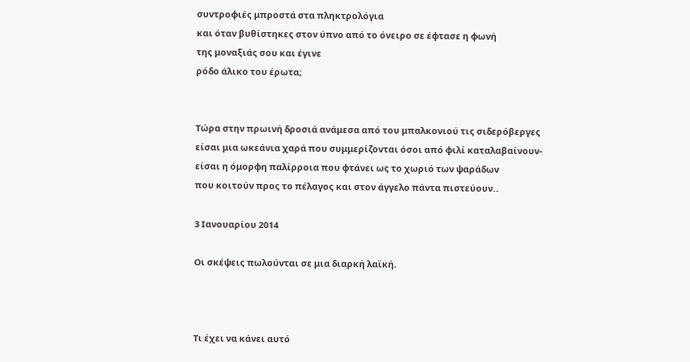συντροφιές μπροστά στα πληκτρολόγια
και όταν βυθίστηκες στον ύπνο από το όνειρο σε έφτασε η φωνή
της μοναξιάς σου και έγινε
ρόδο άλικο του έρωτα;


Τώρα στην πρωινή δροσιά ανάμεσα από του μπαλκονιού τις σιδερόβεργες
είσαι μια ωκεάνια χαρά που συμμερίζονται όσοι από φιλί καταλαβαίνουν-
είσαι η όμορφη παλίρροια που φτάνει ως το χωριό των ψαράδων
που κοιτούν προς το πέλαγος και στον άγγελο πάντα πιστεύουν..

3 Ιανουαρίου 2014

Οι σκέψεις πωλούνται σε μια διαρκή λαϊκή.



Τι έχει να κάνει αυτό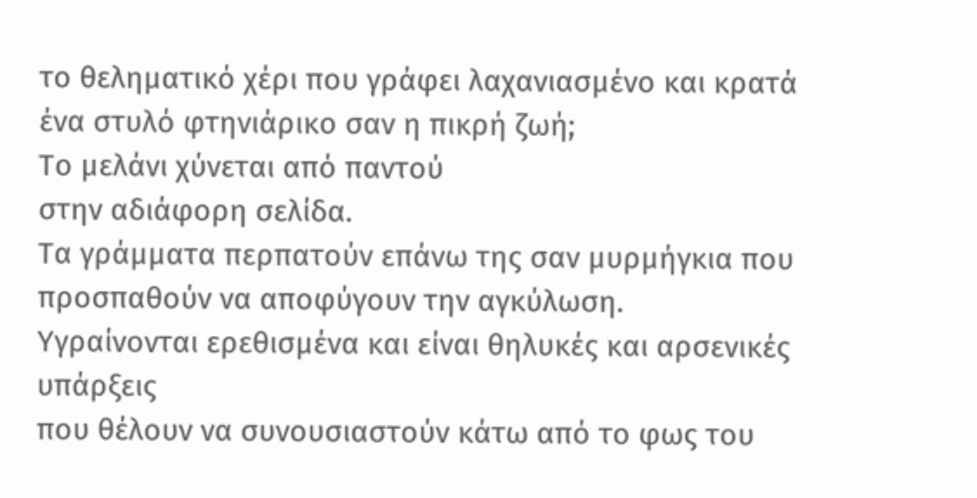το θεληματικό χέρι που γράφει λαχανιασμένο και κρατά ένα στυλό φτηνιάρικο σαν η πικρή ζωή;
Το μελάνι χύνεται από παντού
στην αδιάφορη σελίδα.
Τα γράμματα περπατούν επάνω της σαν μυρμήγκια που προσπαθούν να αποφύγουν την αγκύλωση.
Υγραίνονται ερεθισμένα και είναι θηλυκές και αρσενικές υπάρξεις
που θέλουν να συνουσιαστούν κάτω από το φως του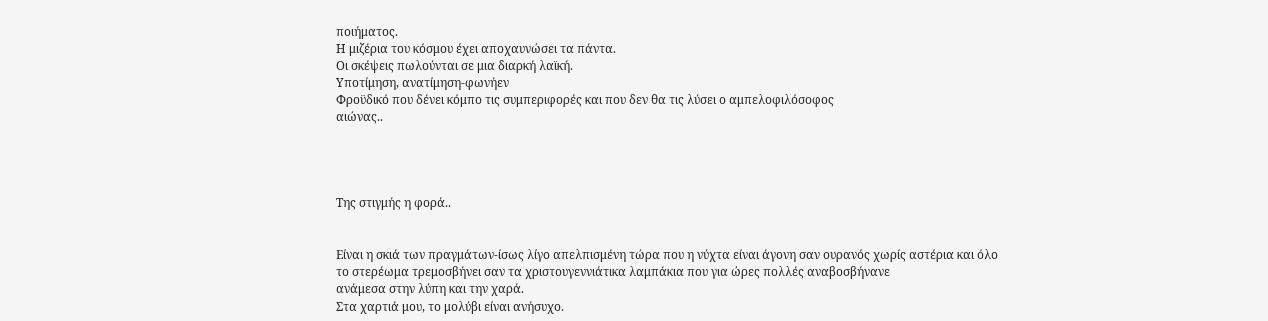ποιήματος.
Η μιζέρια του κόσμου έχει αποχαυνώσει τα πάντα.
Οι σκέψεις πωλούνται σε μια διαρκή λαϊκή.
Υποτίμηση, ανατίμηση-φωνήεν
Φροϋδικό που δένει κόμπο τις συμπεριφορές και που δεν θα τις λύσει ο αμπελοφιλόσοφος
αιώνας..




Της στιγμής η φορά..


Είναι η σκιά των πραγμάτων-ίσως λίγο απελπισμένη τώρα που η νύχτα είναι άγονη σαν ουρανός χωρίς αστέρια και όλο
το στερέωμα τρεμοσβήνει σαν τα χριστουγεννιάτικα λαμπάκια που για ώρες πολλές αναβοσβήνανε
ανάμεσα στην λύπη και την χαρά.
Στα χαρτιά μου, το μολύβι είναι ανήσυχο.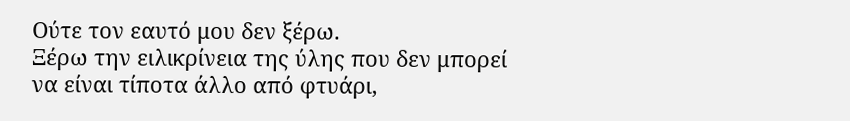Ούτε τον εαυτό μου δεν ξέρω.
Ξέρω την ειλικρίνεια της ύλης που δεν μπορεί
να είναι τίποτα άλλο από φτυάρι,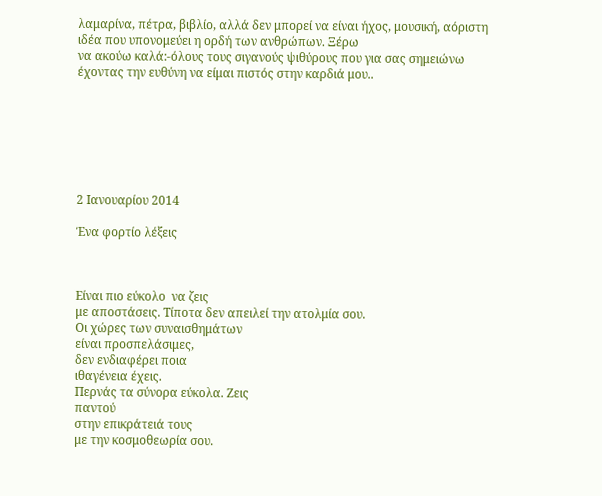λαμαρίνα, πέτρα, βιβλίο, αλλά δεν μπορεί να είναι ήχος, μουσική, αόριστη
ιδέα που υπονομεύει η ορδή των ανθρώπων. Ξέρω
να ακούω καλά:-όλους τους σιγανούς ψιθύρους που για σας σημειώνω
έχοντας την ευθύνη να είμαι πιστός στην καρδιά μου..







2 Ιανουαρίου 2014

Ένα φορτίο λέξεις



Είναι πιο εύκολο  να ζεις
με αποστάσεις. Τίποτα δεν απειλεί την ατολμία σου.
Οι χώρες των συναισθημάτων
είναι προσπελάσιμες,
δεν ενδιαφέρει ποια
ιθαγένεια έχεις.
Περνάς τα σύνορα εύκολα. Ζεις
παντού
στην επικράτειά τους
με την κοσμοθεωρία σου.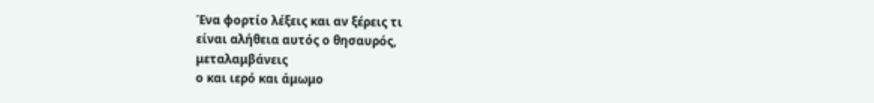Ένα φορτίο λέξεις και αν ξέρεις τι
είναι αλήθεια αυτός ο θησαυρός,
μεταλαμβάνεις
ο και ιερό και άμωμο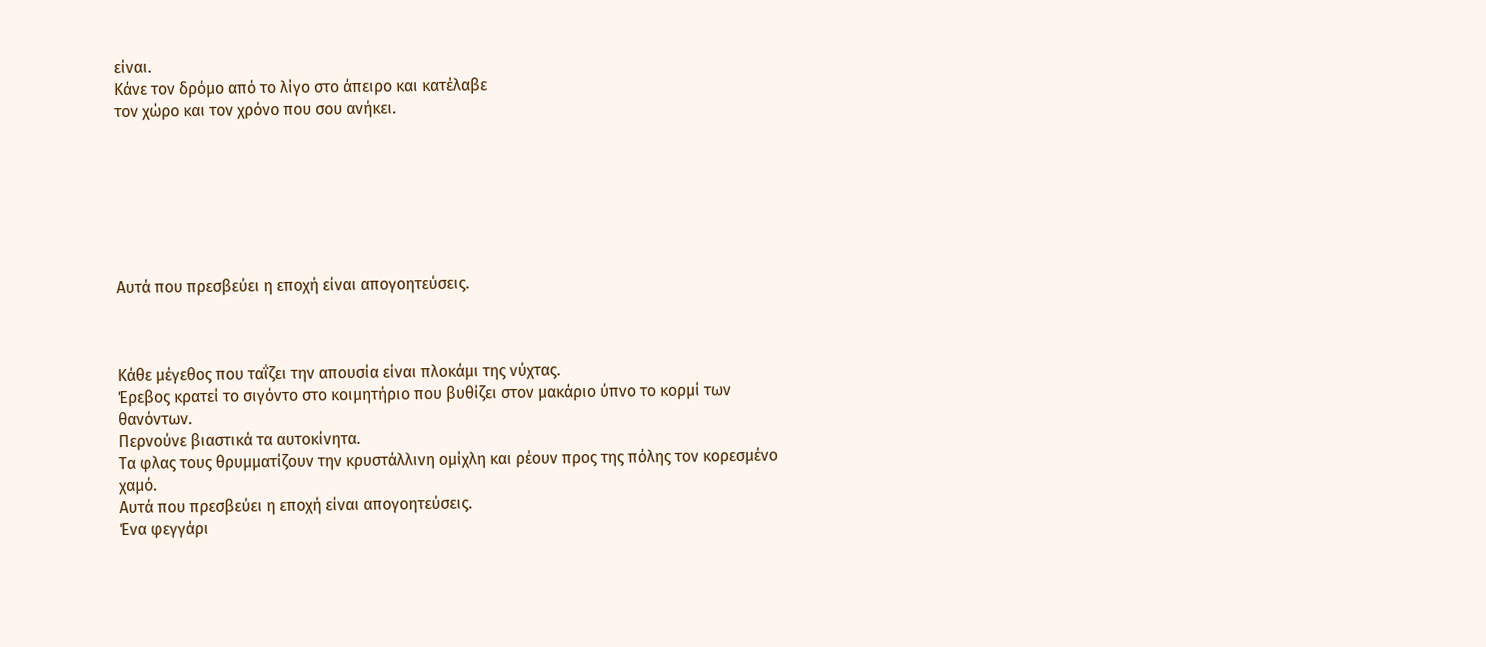είναι.
Κάνε τον δρόμο από το λίγο στο άπειρο και κατέλαβε
τον χώρο και τον χρόνο που σου ανήκει.







Αυτά που πρεσβεύει η εποχή είναι απογοητεύσεις.



Κάθε μέγεθος που ταΐζει την απουσία είναι πλοκάμι της νύχτας.
Έρεβος κρατεί το σιγόντο στο κοιμητήριο που βυθίζει στον μακάριο ύπνο το κορμί των θανόντων.
Περνούνε βιαστικά τα αυτοκίνητα.
Τα φλας τους θρυμματίζουν την κρυστάλλινη ομίχλη και ρέουν προς της πόλης τον κορεσμένο χαμό.
Αυτά που πρεσβεύει η εποχή είναι απογοητεύσεις.
Ένα φεγγάρι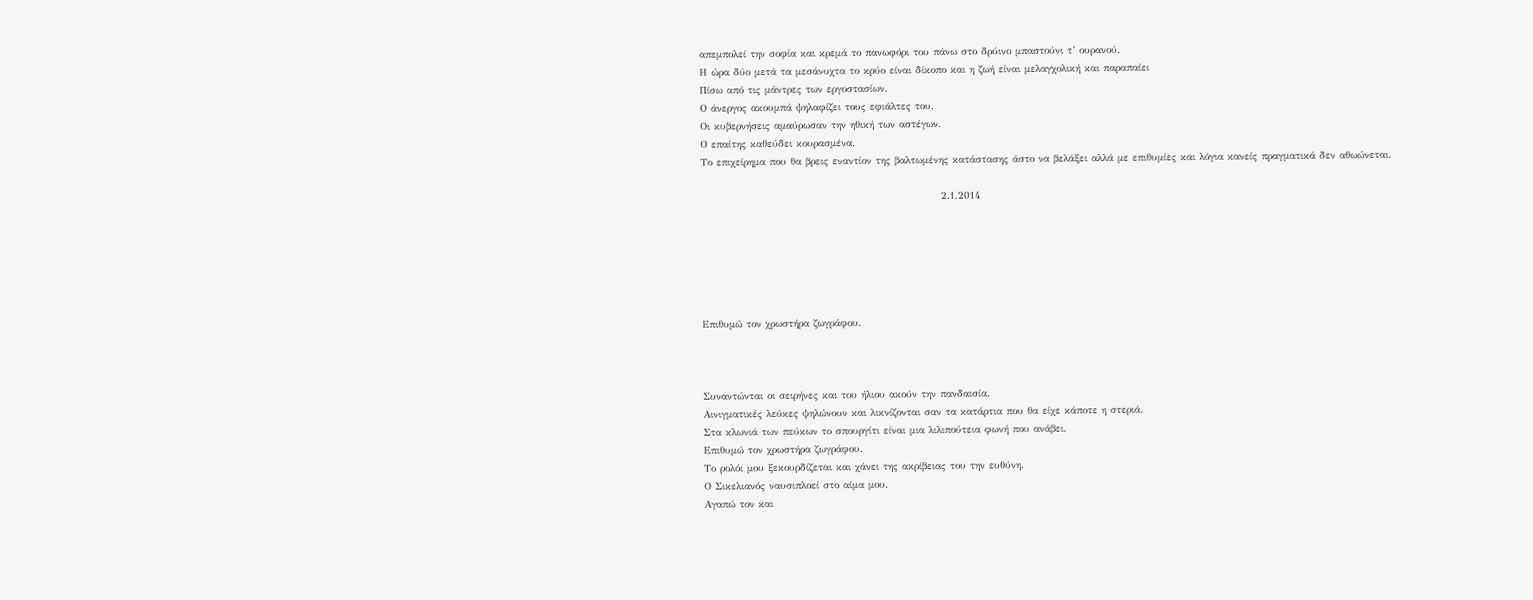απεμπολεί την σοφία και κρεμά το πανωφόρι του πάνω στο δρύινο μπαστούνι τ’ ουρανού.
Η ώρα δύο μετά τα μεσάνυχτα το κρύο είναι δίκοπο και η ζωή είναι μελαγχολική και παραπαίει
Πίσω από τις μάντρες των εργοστασίων.
Ο άνεργος ακουμπά ψηλαφίζει τους εφιάλτες του.
Οι κυβερνήσεις αμαύρωσαν την ηθική των αστέγων.
Ο επαίτης καθεύδει κουρασμένα.
Το επιχείρημα που θα βρεις εναντίον της βαλτωμένης κατάστασης άστο να βελάξει αλλά με επιθυμίες και λόγια κανείς πραγματικά δεν αθωώνεται.

                                                            2.1.2014






Επιθυμώ τον χρωστήρα ζωγράφου.



Συναντώνται οι σειρήνες και του ήλιου ακούν την πανδαισία.
Αινιγματικές λεύκες ψηλώνουν και λικνίζονται σαν τα κατάρτια που θα είχε κάποτε η στεριά.
Στα κλωνιά των πεύκων το σπουργίτι είναι μια λιλιπούτεια φωνή που ανάβει.
Επιθυμώ τον χρωστήρα ζωγράφου.
Το ρολόι μου ξεκουρδίζεται και χάνει της ακρίβειας του την ευθύνη.
Ο Σικελιανός ναυσιπλοεί στο αίμα μου.
Αγαπώ τον και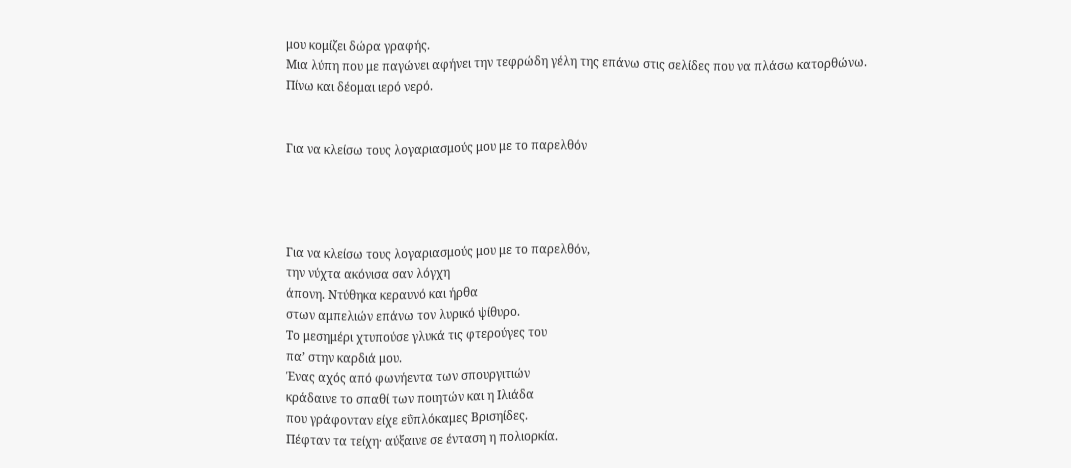μου κομίζει δώρα γραφής.
Μια λύπη που με παγώνει αφήνει την τεφρώδη γέλη της επάνω στις σελίδες που να πλάσω κατορθώνω.
Πίνω και δέομαι ιερό νερό.


Για να κλείσω τους λογαριασμούς μου με το παρελθόν




Για να κλείσω τους λογαριασμούς μου με το παρελθόν,
την νύχτα ακόνισα σαν λόγχη
άπονη. Ντύθηκα κεραυνό και ήρθα
στων αμπελιών επάνω τον λυρικό ψίθυρο.
Το μεσημέρι χτυπούσε γλυκά τις φτερούγες του
πα’ στην καρδιά μου.
Ένας αχός από φωνήεντα των σπουργιτιών
κράδαινε το σπαθί των ποιητών και η Ιλιάδα
που γράφονταν είχε εΰπλόκαμες Βρισηίδες.
Πέφταν τα τείχη· αύξαινε σε ένταση η πολιορκία.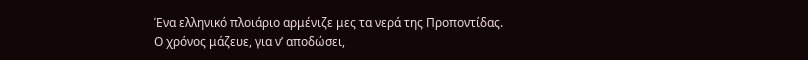Ένα ελληνικό πλοιάριο αρμένιζε μες τα νερά της Προποντίδας.
Ο χρόνος μάζευε, για ν’ αποδώσει,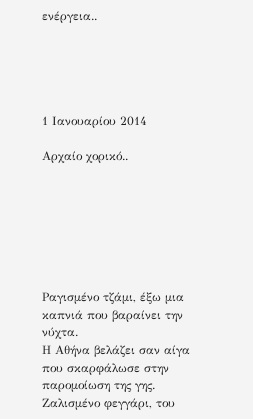ενέργεια..





1 Ιανουαρίου 2014

Αρχαίο χορικό..







Ραγισμένο τζάμι, έξω μια καπνιά που βαραίνει την νύχτα.
Η Αθήνα βελάζει σαν αίγα που σκαρφάλωσε στην παρομοίωση της γης.
Ζαλισμένο φεγγάρι, του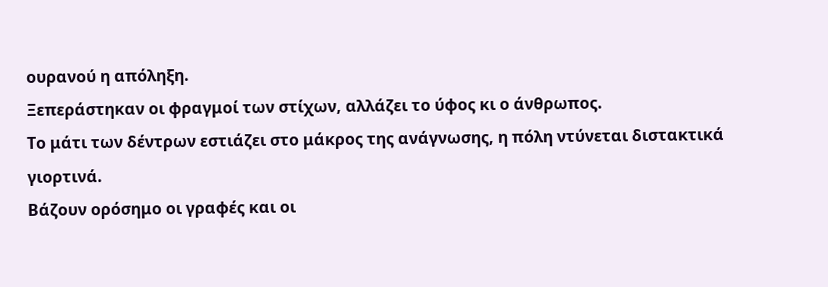ουρανού η απόληξη.
Ξεπεράστηκαν οι φραγμοί των στίχων, αλλάζει το ύφος κι ο άνθρωπος.
Το μάτι των δέντρων εστιάζει στο μάκρος της ανάγνωσης, η πόλη ντύνεται διστακτικά γιορτινά.
Βάζουν ορόσημο οι γραφές και οι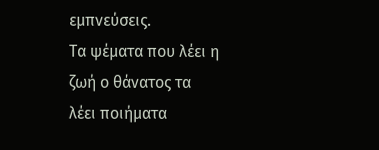εμπνεύσεις.
Τα ψέματα που λέει η ζωή ο θάνατος τα λέει ποιήματα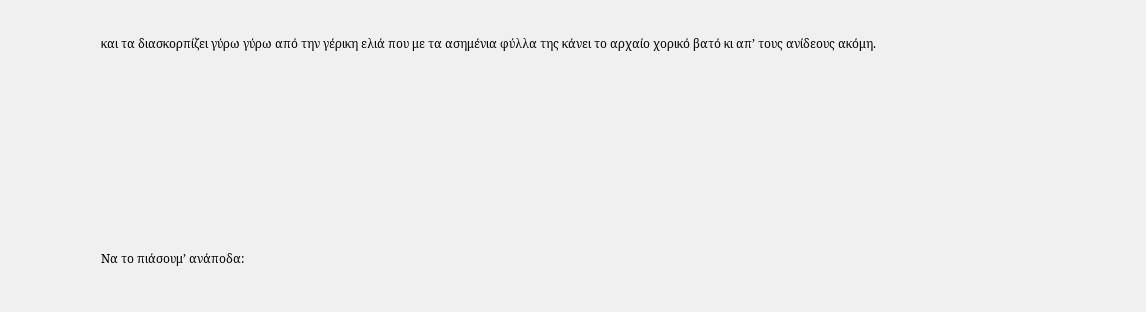και τα διασκορπίζει γύρω γύρω από την γέρικη ελιά που με τα ασημένια φύλλα της κάνει το αρχαίο χορικό βατό κι απ’ τους ανίδεους ακόμη.










Να το πιάσουμ’ ανάποδα: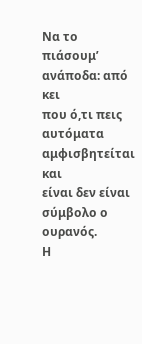Να το πιάσουμ’ ανάποδα: από κει
που ό,τι πεις αυτόματα αμφισβητείται και
είναι δεν είναι σύμβολο ο ουρανός.
Η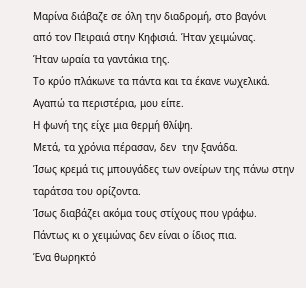Μαρίνα διάβαζε σε όλη την διαδρομή, στο βαγόνι
από τον Πειραιά στην Κηφισιά. Ήταν χειμώνας.
Ήταν ωραία τα γαντάκια της.
Το κρύο πλάκωνε τα πάντα και τα έκανε νωχελικά.
Αγαπώ τα περιστέρια, μου είπε.
Η φωνή της είχε μια θερμή θλίψη.
Μετά, τα χρόνια πέρασαν, δεν  την ξανάδα.
Ίσως κρεμά τις μπουγάδες των ονείρων της πάνω στην ταράτσα του ορίζοντα.
Ίσως διαβάζει ακόμα τους στίχους που γράφω.
Πάντως κι ο χειμώνας δεν είναι ο ίδιος πια.
Ένα θωρηκτό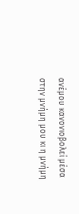ανέμου κανονιοβολεί μέσα στην μνήμη μου κι η μνήμη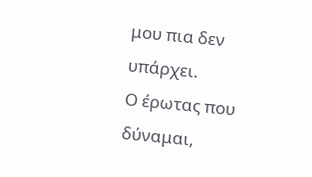μου πια δεν υπάρχει.
Ο έρωτας που δύναμαι,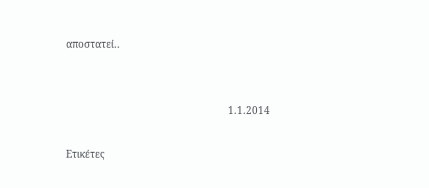αποστατεί..


                                                      1.1.2014

Ετικέτες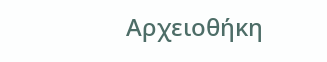Αρχειοθήκη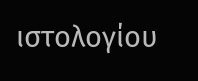ιστολογίου